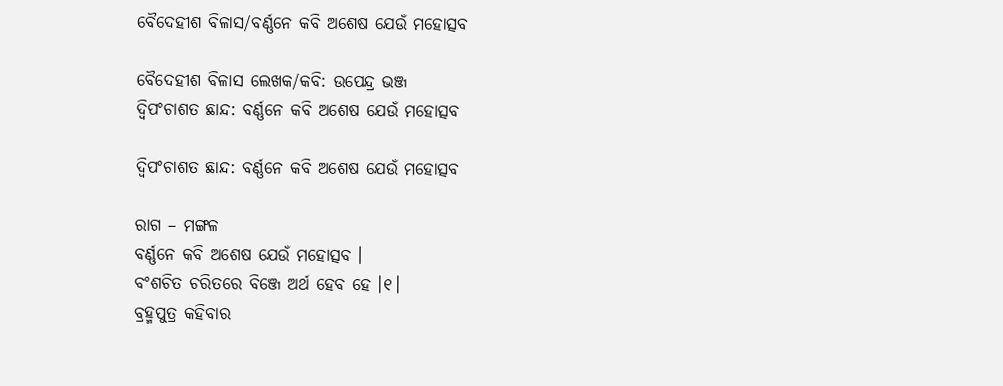ବୈଦେହୀଶ ବିଳାସ/ବର୍ଣ୍ଣନେ କବି ଅଶେଷ ଯେଉଁ ମହୋତ୍ସବ

ବୈଦେହୀଶ ବିଳାସ ଲେଖକ/କବି: ଉପେନ୍ଦ୍ର ଭଞ୍ଜ
ଦ୍ୱିପଂଚାଶତ ଛାନ୍ଦ: ବର୍ଣ୍ଣନେ କବି ଅଶେଷ ଯେଉଁ ମହୋତ୍ସବ

ଦ୍ୱିପଂଚାଶତ ଛାନ୍ଦ: ବର୍ଣ୍ଣନେ କବି ଅଶେଷ ଯେଉଁ ମହୋତ୍ସବ

ରାଗ – ମଙ୍ଗଳ
ବର୍ଣ୍ଣନେ କବି ଅଶେଷ ଯେଉଁ ମହୋତ୍ସବ ।
ବଂଶଚିତ ଚରିତରେ ବିଞ୍ଜେ ଅର୍ଥ ହେବ ହେ ।୧।
ବ୍ରହ୍ମପୁତ୍ର କହିବାର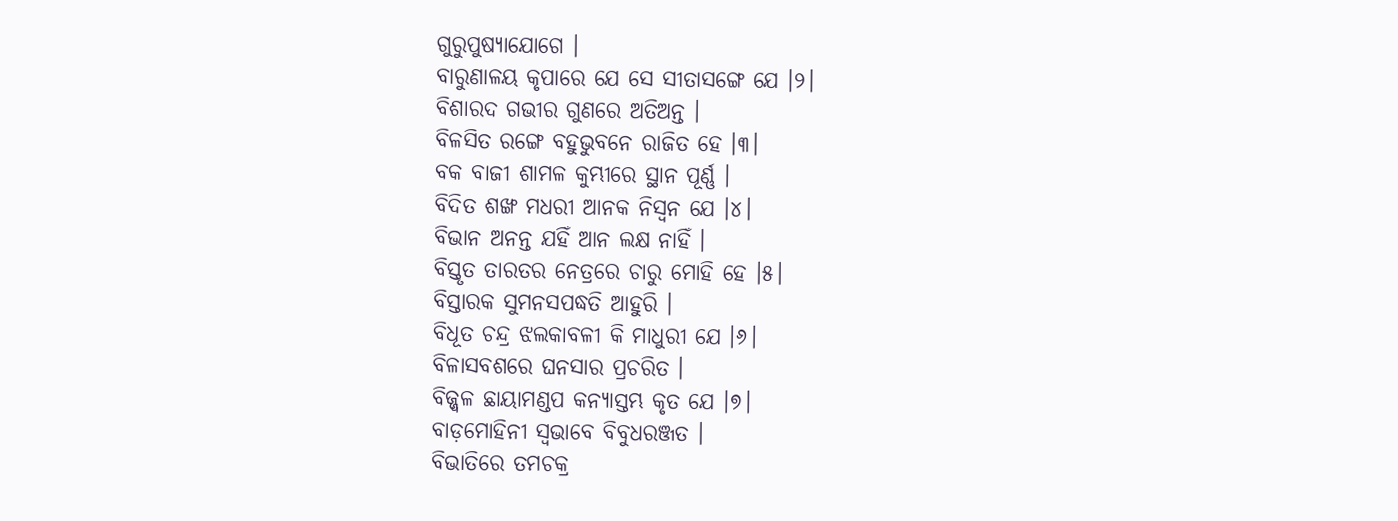ଗୁରୁପୁଷ୍ୟାଯୋଗେ ।
ବାରୁଣାଳୟ କୃପାରେ ଯେ ସେ ସୀତାସଙ୍ଗେ ଯେ ।୨।
ବିଶାରଦ ଗଭୀର ଗୁଣରେ ଅତିଅନ୍ତ ।
ବିଳସିତ ରଙ୍ଗେ ବହୁଭୁବନେ ରାଜିତ ହେ ।୩।
ବକ ବାଜୀ ଶାମଳ କୁମ୍ଭୀରେ ସ୍ଥାନ ପୂର୍ଣ୍ଣ ।
ବିଦିତ ଶଙ୍ଖ ମଧରୀ ଆନକ ନିସ୍ୱନ ଯେ ।୪।
ବିଭାନ ଅନନ୍ତ ଯହିଁ ଆନ ଲକ୍ଷ ନାହିଁ ।
ବିସ୍ତୃତ ତାରତର ନେତ୍ରରେ ଚାରୁ ମୋହି ହେ ।୫।
ବିସ୍ତାରକ ସୁମନସପଦ୍ଧତି ଆହୁରି ।
ବିଧୂତ ଚନ୍ଦ୍ର ଝଲକାବଳୀ କି ମାଧୁରୀ ଯେ ।୬।
ବିଳାସବଶରେ ଘନସାର ପ୍ରଚରିତ ।
ବିଜ୍ଜ୍ବଳ ଛାୟାମଣ୍ଡପ କନ୍ୟାସ୍ତମ୍ଭ କୃତ ଯେ ।୭।
ବାଡ଼ମୋହିନୀ ସ୍ୱଭାବେ ବିବୁଧରଞ୍ଜତ ।
ବିଭାତିରେ ତମଚକ୍ର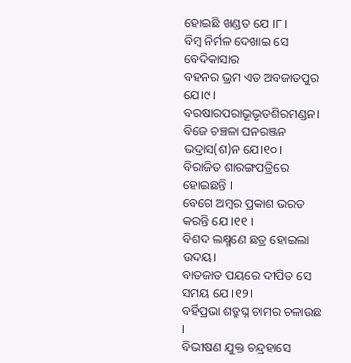ହୋଇଛି ଖଣ୍ଡତ ଯେ ।୮।
ବିମ୍ବ ନିର୍ମଳ ଦେଖାଇ ସେ ବେଦିକାସାର
ବହନର ଭ୍ରମ ଏତ ଅବଜାତପୁର ଯେ।୯।
ବରଷାରପରାଭୂଭୃତଶିରମଣ୍ଡନ।
ବିଜେ ଚଞ୍ଚଳା ଘନରଞ୍ଜନ ଭଦ୍ରାସ(ଶ)ନ ଯେ।୧୦।
ବିରାଜିତ ଶାରଙ୍ଗପତ୍ରିରେ ହୋଇଛନ୍ତି ।
ବେଗେ ଅମ୍ବର ପ୍ରକାଶ ଭରତ କରନ୍ତି ଯେ ।୧୧ ।
ବିଶଦ ଲକ୍ଷ୍ମଣେ ଛତ୍ର ହୋଇଲା ଉଦୟ।
ବାତଜାତ ପୟରେ ଦୀପିତ ସେ ସମୟ ଯେ ।୧୨।
ବର୍ହିପ୍ରଭା ଶତ୍ରୁଘ୍ନ ଚାମର ଚଳାଉଛ ।
ବିଭୀଷଣ ଯୁକ୍ତ ଚନ୍ଦ୍ରହାସେ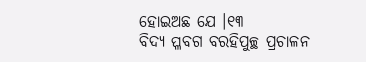ହୋଇଅଛ ଯେ ।୧୩
ବିଦ୍ୟ ପ୍ଳବଗ ବରହିପୁଚ୍ଛ ପ୍ରଚାଳନ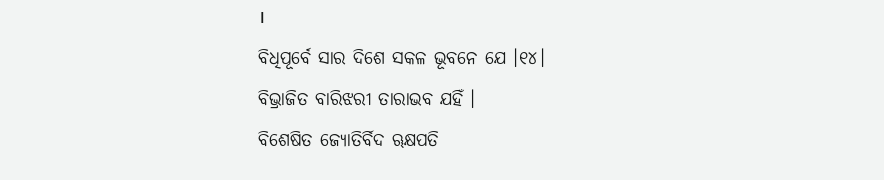।
ବିଧିପୂର୍ବେ ସାର ଦିଶେ ସକଳ ଭୂବନେ ଯେ ।୧୪।
ବିଭ୍ରାଜିତ ବାରିଝରୀ ତାରାଭବ ଯହିଁ ।
ବିଶେଷିତ ଜ୍ୟୋତିର୍ବିଦ ୠକ୍ଷପତି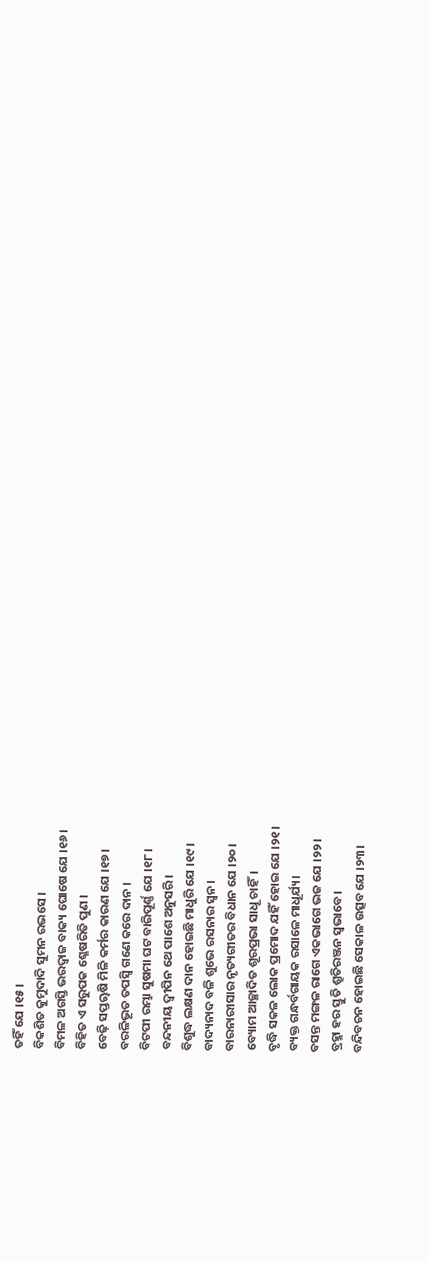ତହିଁ ଯେ ।୧୫।
ବିକଶିତ କୁମୁଦାଦି ସୁମନ ରଭସେ ।
ବିମଳ ଅଗସ୍ତି ଭରଦ୍ୱାଜ ବାକ୍ୟ ଘୋଷେ ଯେ ।୧୬।
ବିହିତ ଏ ସରୁପକ ଶ୍ଳେଷରିତି ପୁଣ ।
ବେଢ଼ି ସପ୍ତୠଷି ମିଳି କର୍ମର କାରଣ ଯେ ।୧୭।
ବରଳିଭୂତ ତପସ୍ୱି ଗଣେ କରେ ଦାନ ।
ବିଟପୀ ରମ୍ଭା ସୁଷମା ଘଟ ବାରିପୂର୍ଣ୍ଣ ଯେ ।୧୮।
ବନ୍ଦନୀୟ ଦ୍ୱୀପିନ ଥେ ପାଶେ ଅନୁସରି।
ବିଶୁଦ୍ଧ ଲକ୍ଷଣ ଦାନ ହୋଇଛି ମାଧୁରି ଯେ ।୧୯।
ବାଦ୍ୟନାଦ ବଳି ଶୁଭେ ରସନାର ସ୍ୱନ।
ବାରନାରୀସାର ନୃତ୍ୟଗୀତର ବିଧାନ ଯେ ।୨୦।
ବ୍ୟୋମ ଆଚ୍ଛାଦିତ ଶୂରପ୍ରଭା ସାଧୂ ଚାହିଁ।
ବୃଦ୍ଧି ସକଳ ଲୋକ ପ୍ରମୋଦ ଯହିଁ ହୋଇ ଯେ ।୨୧।
ବ୍ୟକ୍ତ ଗନ୍ଧର୍ବଗାୟକ ରସାଳେ ମାଧୂର୍ଯ୍ୟ।
ବସନ୍ତ ମଙ୍ଗଳ ରାଗେ ଏକଭାଗେ ଭଜ ଯେ ।୨୨।
ବ୍ରହ୍ମା ହର ସ୍ତୁତି ଶ୍ରୁତିରଞ୍ଜନ ସ୍ୱଭାବେ।
ବନ୍ଦିବଚନ ହୋଇଛି ସେକାଳ ଉତ୍ସବ ଯେ ।୨୩।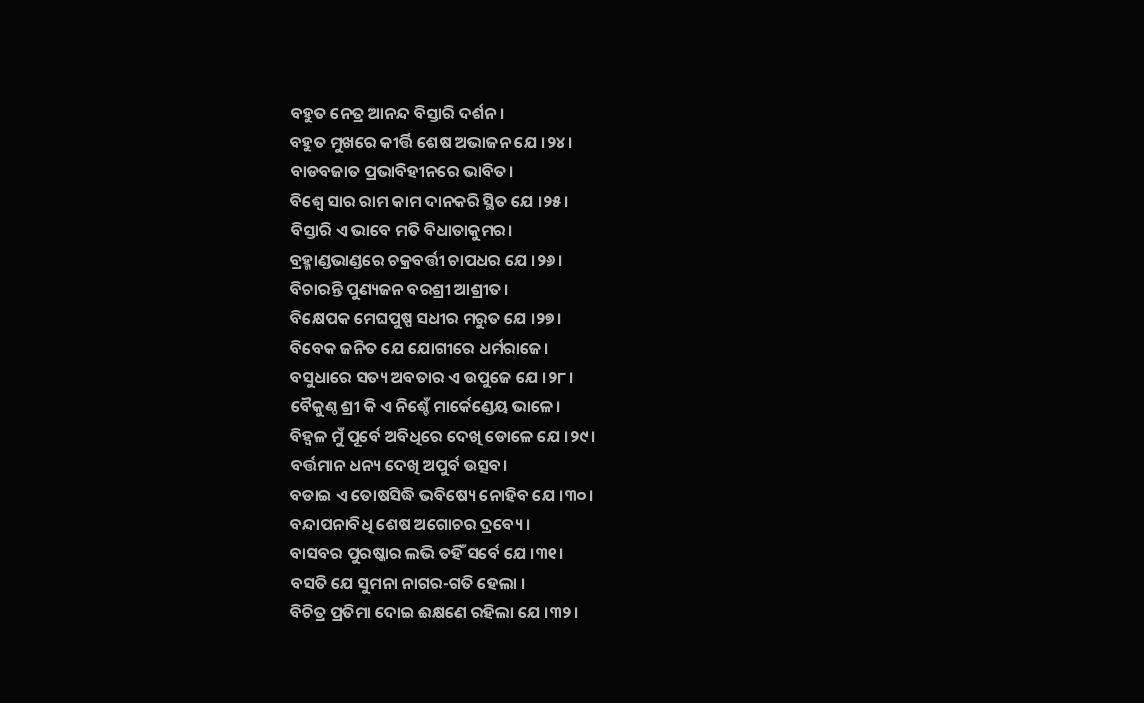ବହୁତ ନେତ୍ର ଆନନ୍ଦ ବିସ୍ତାରି ଦର୍ଶନ।
ବହୁତ ମୁଖରେ କୀର୍ତ୍ତି ଶେଷ ଅଭାଜନ ଯେ ।୨୪।
ବାଡବଜାତ ପ୍ରଭାବିହୀନରେ ଭାବିତ।
ବିଶ୍ୱେ ସାର ରାମ କାମ ଦାନକରି ସ୍ଥିତ ଯେ ।୨୫।
ବିସ୍ତାରି ଏ ଭାବେ ମତି ବିଧାତାକୁମର।
ବ୍ରହ୍ମାଣ୍ଡଭାଣ୍ଡରେ ଚକ୍ରବର୍ତ୍ତୀ ଚାପଧର ଯେ ।୨୬।
ବିଚାରନ୍ତି ପୁଣ୍ୟଜନ ବରଶ୍ରୀ ଆଶ୍ରୀତ।
ବିକ୍ଷେପକ ମେଘପୁଷ୍ପ ସଧୀର ମରୁତ ଯେ ।୨୭।
ବିବେକ ଜନିତ ଯେ ଯୋଗୀରେ ଧର୍ମରାଜେ।
ବସୁଧାରେ ସତ୍ୟ ଅବତାର ଏ ଉପୁଜେ ଯେ ।୨୮।
ବୈକୁଣ୍ଠ ଶ୍ରୀ କି ଏ ନିଶ୍ଚେଁ ମାର୍କେଣ୍ଡେୟ ଭାଳେ।
ବିହ୍ୱଳ ମୁଁ ପୂର୍ବେ ଅବିଧିରେ ଦେଖି ଡୋଳେ ଯେ ।୨୯।
ବର୍ତ୍ତମାନ ଧନ୍ୟ ଦେଖି ଅପୁର୍ବ ଉତ୍ସବ।
ବଡାଇ ଏ ତୋଷସିଦ୍ଧି ଭବିଷ୍ୟେ ନୋହିବ ଯେ ।୩୦।
ବନ୍ଦାପନାବିଧି ଶେଷ ଅଗୋଚର ଦ୍ରବ୍ୟେ ।
ବାସବର ପୁରଷ୍କାର ଲଭି ତହିଁ ସର୍ବେ ଯେ ।୩୧।
ବସତି ଯେ ସୁମନା ନାଗର-ଗତି ହେଲା ।
ବିଚିତ୍ର ପ୍ରତିମା ଦୋଇ ଈକ୍ଷଣେ ରହିଲା ଯେ ।୩୨।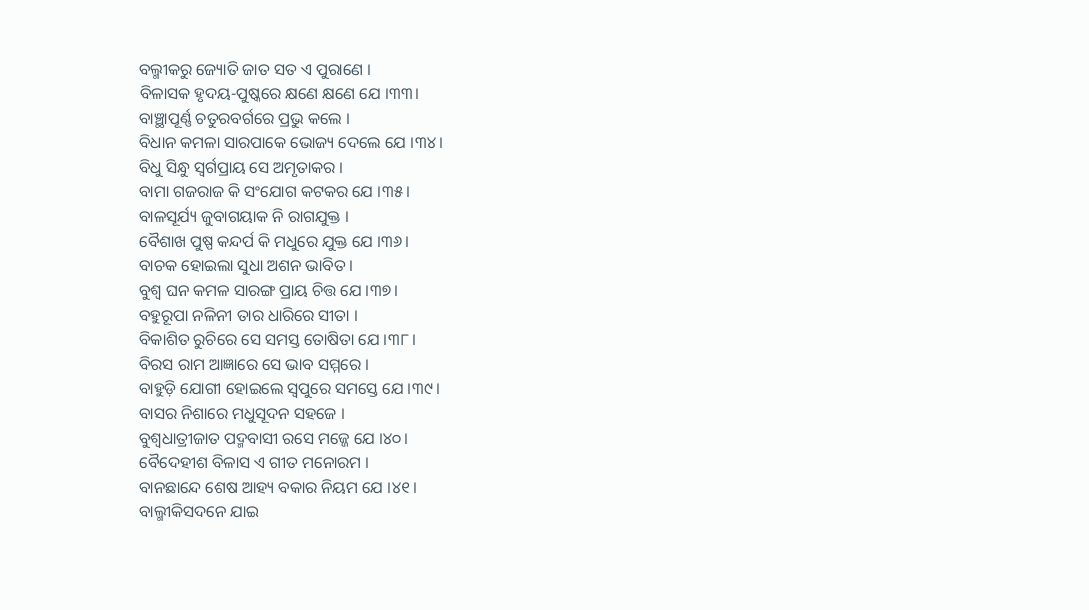ବଲ୍ମୀକରୁ ଜ୍ୟୋତି ଜାତ ସତ ଏ ପୁରାଣେ ।
ବିଳାସକ ହୃଦୟ-ପୁଷ୍କରେ କ୍ଷଣେ କ୍ଷଣେ ଯେ ।୩୩।
ବାଞ୍ଛାପୂର୍ଣ୍ଣ ଚତୁରବର୍ଗରେ ପ୍ରଭୁ କଲେ ।
ବିଧାନ କମଳା ସାରପାକେ ଭୋଜ୍ୟ ଦେଲେ ଯେ ।୩୪।
ବିଧୁ ସିନ୍ଧୁ ସ୍ୱର୍ଗପ୍ରାୟ ସେ ଅମୃତାକର ।
ବାମା ଗଜରାଜ କି ସଂଯୋଗ କଟକର ଯେ ।୩୫।
ବାଳସୂର୍ଯ୍ୟ ଜୁବାଗୟାକ ନି ରାଗଯୁକ୍ତ ।
ବୈଶାଖ ପୁଷ୍ପ କନ୍ଦର୍ପ କି ମଧୁରେ ଯୁକ୍ତ ଯେ ।୩୬।
ବାଚକ ହୋଇଲା ସୁଧା ଅଶନ ଭାବିତ ।
ବୁଶ୍ୱ ଘନ କମଳ ସାରଙ୍ଗ ପ୍ରାୟ ଚିତ୍ତ ଯେ ।୩୭।
ବହୁରୂପା ନଳିନୀ ତାର ଧାରିରେ ସୀତା ।
ବିକାଶିତ ରୁଚିରେ ସେ ସମସ୍ତ ତୋଷିତା ଯେ ।୩୮।
ବିରସ ରାମ ଆଜ୍ଞାରେ ସେ ଭାବ ସମ୍ମରେ ।
ବାହୁଡ଼ି ଯୋଗୀ ହୋଇଲେ ସ୍ୱପୁରେ ସମସ୍ତେ ଯେ ।୩୯।
ବାସର ନିଶାରେ ମଧୁସୂଦନ ସହଜେ ।
ବୁଶ୍ୱଧାତ୍ରୀଜାତ ପଦ୍ମବାସୀ ରସେ ମଜ୍ଜେ ଯେ ।୪୦।
ବୈଦେହୀଶ ବିଳାସ ଏ ଗୀତ ମନୋରମ ।
ବାନଛାନ୍ଦେ ଶେଷ ଆହ୍ୟ ବକାର ନିୟମ ଯେ ।୪୧।
ବାଲ୍ମୀକିସଦନେ ଯାଇ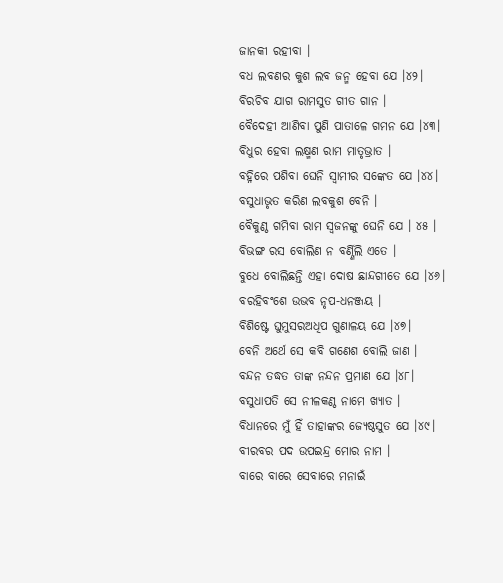ଜାନକୀ ରହୀବା ।
ବଧ ଲବଣର କୁଶ ଲବ ଜନ୍ମ ହେବା ଯେ ।୪୨।
ବିରଚିବ ଯାଗ ରାମସୁତ ଗୀତ ଗାନ ।
ବୈଦେହୀ ଆଣିବା ପୁଣି ପାତାଳେ ଗମନ ଯେ ।୪୩।
ବିଧୁର ହେବା ଲକ୍ଷ୍ମଣ ରାମ ମାତୃଭ୍ରାତ ।
ବହ୍ନିରେ ପଶିବା ଘେନି ସ୍ୱାମୀର ସଙ୍କେତ ଯେ ।୪୪।
ବସୁଧାଭୃତ କରିଣ ଲବକୁଶ ବେନି ।
ବୈକୁଣ୍ଠ ଗମିବା ରାମ ସ୍ୱଜନଙ୍କୁ ଘେନି ଯେ । ୪୫ ।
ବିଭଙ୍ଗ ରସ ବୋଲିଣ ନ ବର୍ଣ୍ଣିଲି ଏତେ ।
ବୁଧେ ବୋଲିଛନ୍ତି ଏହା ଦୋଷ ଛାନ୍ଦଗୀତେ ଯେ ।୪୬।
ବରହିବଂଶେ ଉଭବ ନୃପ-ଧନଞ୍ଜୟ ।
ବିଶିଷ୍ଟେ ଘୁମୁସରଅଧିପ ଗୁଣାଳୟ ଯେ ।୪୭।
ବେନି ଅର୍ଥେ ସେ କବି ଗଣେଶ ବୋଲି ଜାଣ ।
ବନ୍ଦନ ତଦ୍ଧତ ତାଙ୍କ ନନ୍ଦନ ପ୍ରମାଣ ଯେ ।୪୮।
ବସୁଧାପତି ସେ ନୀଳକଣ୍ଠ ନାମେ ଖ୍ୟାତ ।
ବିଧାନରେ ମୁଁ ହିଁ ତାହାଙ୍କର ଜ୍ୟେଷ୍ଠସୁତ ଯେ ।୪୯।
ବୀରବର ପଦ ଉପଇନ୍ଦ୍ର ମୋର ନାମ ।
ବାରେ ବାରେ ସେବାରେ ମନାଇଁ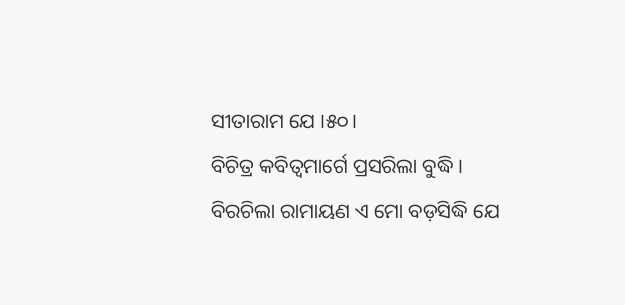ସୀତାରାମ ଯେ ।୫୦।
ବିଚିତ୍ର କବିତ୍ୱମାର୍ଗେ ପ୍ରସରିଲା ବୁଦ୍ଧି ।
ବିରଚିଲା ରାମାୟଣ ଏ ମୋ ବଡ଼ସିଦ୍ଧି ଯେ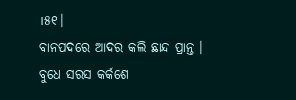।୫୧।
ବାନପଦରେ ଆଦର କଲି ଛାନ୍ଦ ପ୍ରାନ୍ତ ।
ବୁଧେ ସରସ କର୍କଶେ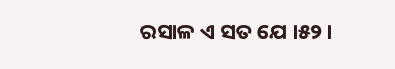ରସାଳ ଏ ସତ ଯେ ।୫୨।